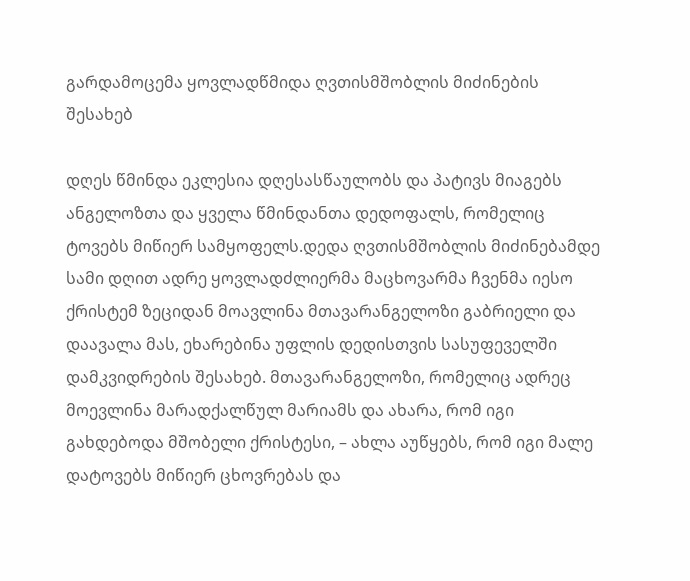გარდამოცემა ყოვლადწმიდა ღვთისმშობლის მიძინების შესახებ

დღეს წმინდა ეკლესია დღესასწაულობს და პატივს მიაგებს ანგელოზთა და ყველა წმინდანთა დედოფალს, რომელიც ტოვებს მიწიერ სამყოფელს.დედა ღვთისმშობლის მიძინებამდე სამი დღით ადრე ყოვლადძლიერმა მაცხოვარმა ჩვენმა იესო ქრისტემ ზეციდან მოავლინა მთავარანგელოზი გაბრიელი და დაავალა მას, ეხარებინა უფლის დედისთვის სასუფეველში დამკვიდრების შესახებ. მთავარანგელოზი, რომელიც ადრეც მოევლინა მარადქალწულ მარიამს და ახარა, რომ იგი გახდებოდა მშობელი ქრისტესი, – ახლა აუწყებს, რომ იგი მალე დატოვებს მიწიერ ცხოვრებას და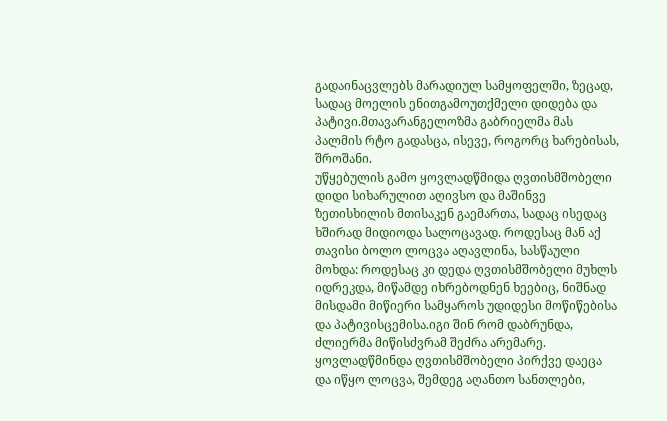გადაინაცვლებს მარადიულ სამყოფელში, ზეცად, სადაც მოელის ენითგამოუთქმელი დიდება და პატივი.მთავარანგელოზმა გაბრიელმა მას პალმის რტო გადასცა, ისევე, როგორც ხარებისას, შროშანი.
უწყებულის გამო ყოვლადწმიდა ღვთისმშობელი დიდი სიხარულით აღივსო და მაშინვე ზეთისხილის მთისაკენ გაემართა, სადაც ისედაც ხშირად მიდიოდა სალოცავად. როდესაც მან აქ თავისი ბოლო ლოცვა აღავლინა, სასწაული მოხდა: როდესაც კი დედა ღვთისმშობელი მუხლს იდრეკდა, მიწამდე იხრებოდნენ ხეებიც, ნიშნად მისდამი მიწიერი სამყაროს უდიდესი მოწიწებისა და პატივისცემისა.იგი შინ რომ დაბრუნდა, ძლიერმა მიწისძვრამ შეძრა არემარე. ყოვლადწმინდა ღვთისმშობელი პირქვე დაეცა და იწყო ლოცვა, შემდეგ აღანთო სანთლები,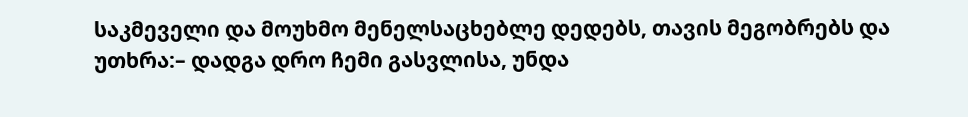საკმეველი და მოუხმო მენელსაცხებლე დედებს, თავის მეგობრებს და უთხრა:– დადგა დრო ჩემი გასვლისა, უნდა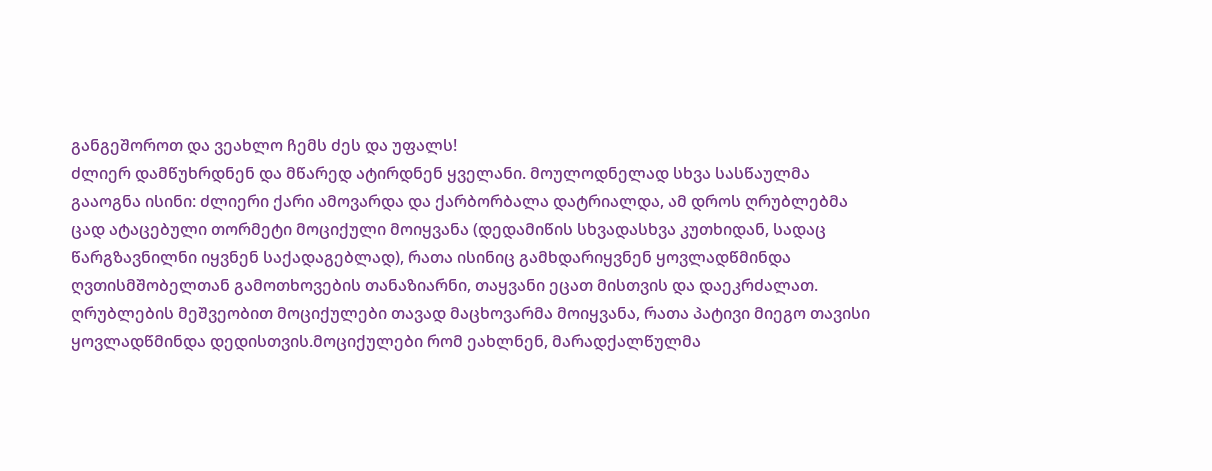განგეშოროთ და ვეახლო ჩემს ძეს და უფალს!
ძლიერ დამწუხრდნენ და მწარედ ატირდნენ ყველანი. მოულოდნელად სხვა სასწაულმა გააოგნა ისინი: ძლიერი ქარი ამოვარდა და ქარბორბალა დატრიალდა, ამ დროს ღრუბლებმა ცად ატაცებული თორმეტი მოციქული მოიყვანა (დედამიწის სხვადასხვა კუთხიდან, სადაც წარგზავნილნი იყვნენ საქადაგებლად), რათა ისინიც გამხდარიყვნენ ყოვლადწმინდა ღვთისმშობელთან გამოთხოვების თანაზიარნი, თაყვანი ეცათ მისთვის და დაეკრძალათ. ღრუბლების მეშვეობით მოციქულები თავად მაცხოვარმა მოიყვანა, რათა პატივი მიეგო თავისი ყოვლადწმინდა დედისთვის.მოციქულები რომ ეახლნენ, მარადქალწულმა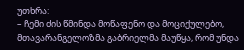უთხრა:
– ჩემი ძის წმინდა მოწაფენო და მოციქულებო, მთავარანგელოზმა გაბრიელმა მაუწყა, რომ უნდა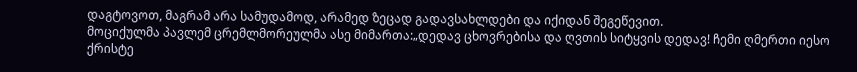დაგტოვოთ, მაგრამ არა სამუდამოდ, არამედ ზეცად გადავსახლდები და იქიდან შეგეწევით.
მოციქულმა პავლემ ცრემლმორეულმა ასე მიმართა:„დედავ ცხოვრებისა და ღვთის სიტყვის დედავ! ჩემი ღმერთი იესო ქრისტე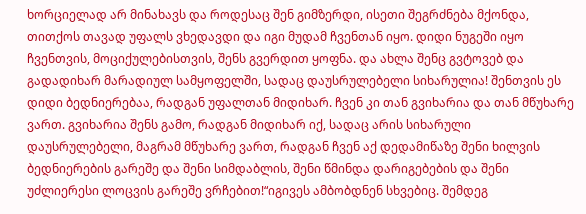ხორციელად არ მინახავს და როდესაც შენ გიმზერდი, ისეთი შეგრძნება მქონდა, თითქოს თავად უფალს ვხედავდი და იგი მუდამ ჩვენთან იყო. დიდი ნუგეში იყო ჩვენთვის, მოციქულებისთვის, შენს გვერდით ყოფნა. და ახლა შენც გვტოვებ და გადადიხარ მარადიულ სამყოფელში, სადაც დაუსრულებელი სიხარულია! შენთვის ეს დიდი ბედნიერებაა, რადგან უფალთან მიდიხარ. ჩვენ კი თან გვიხარია და თან მწუხარე ვართ. გვიხარია შენს გამო, რადგან მიდიხარ იქ, სადაც არის სიხარული დაუსრულებელი, მაგრამ მწუხარე ვართ, რადგან ჩვენ აქ დედამიწაზე შენი ხილვის ბედნიერების გარეშე და შენი სიმდაბლის, შენი წმინდა დარიგებების და შენი უძლიერესი ლოცვის გარეშე ვრჩებით!“იგივეს ამბობდნენ სხვებიც. შემდეგ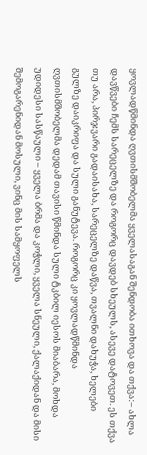ყოვლადწმინდა ღვთისმშობელმა ყველასაგან შენდობა ითხოვა და თქვა:– ახლა დავწვები ჩემს სარეცელზე და როგორც დავდებ სხეულს, ასევე დატოვეთ. ეს თქვა თუ არა, პირჯვარი გადაისახა, სარეცელზე დაწვა, თვალნი დახუჭა, ხელები გულზე დაიკრიფა და სული განუტევა. როგორც კი ყოვლადწმინდა ღვთისმშობელმა დედამ თავისი წმინდა სული ტკბილ იესოს მიაბარა, მოხდა უდიდესი სასწაული – ყველა ბრმა და კოჭლი, ყველა სნეული, ქალაქიდან და მისი შემოგარენიდან მოსული, ვინც მის სამყოფელს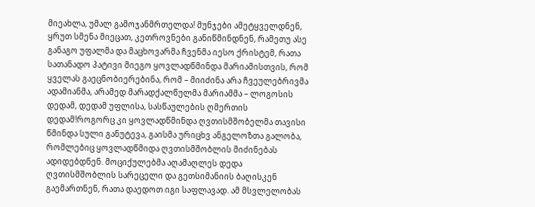მიეახლა, უმალ გამოჯანმრთელდა! მუნჯები ამეტყველდნენ, ყრუთ სმენა მიეცათ, კეთროვნები განიწმინდნენ, რამეთუ ასე განაგო უფალმა და მაცხოვარმა ჩვენმა იესო ქრისტემ, რათა სათანადო პატივი მიეგო ყოვლადწმინდა მარიამისთვის, რომ ყველას გაეცნობიერებინა, რომ – მიიძინა არა ჩვეულებრივმა ადამიანმა, არამედ მარადქალწულმა მარიამმა – ლოგოსის დედამ, დედამ უფლისა, სასწაულების ღმერთის დედამ!როგორც კი ყოვლადწმინდა ღვთისმშობელმა თავისი წმინდა სული განუტევა, გაისმა ურიცხვ ანგელოზთა გალობა, რომლებიც ყოვლადწმიდა ღვთისმშობლის მიძინებას ადიდებდნენ. მოციქულებმა აღამაღლეს დედა ღვთისმშობლის სარეცელი და გეთსიმანიის ბაღისკენ გაემართნენ, რათა დაედოთ იგი საფლავად. ამ მსვლელობას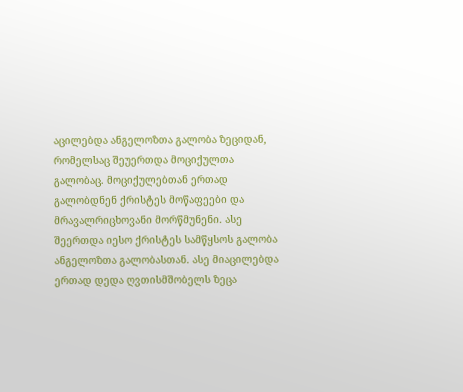აცილებდა ანგელოზთა გალობა ზეციდან, რომელსაც შეუერთდა მოციქულთა გალობაც. მოციქულებთან ერთად გალობდნენ ქრისტეს მოწაფეები და მრავალრიცხოვანი მორწმუნენი. ასე შეერთდა იესო ქრისტეს სამწყსოს გალობა ანგელოზთა გალობასთან. ასე მიაცილებდა ერთად დედა ღვთისმშობელს ზეცა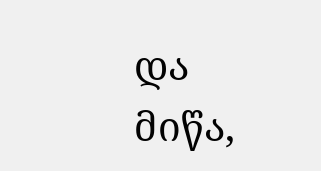და მიწა,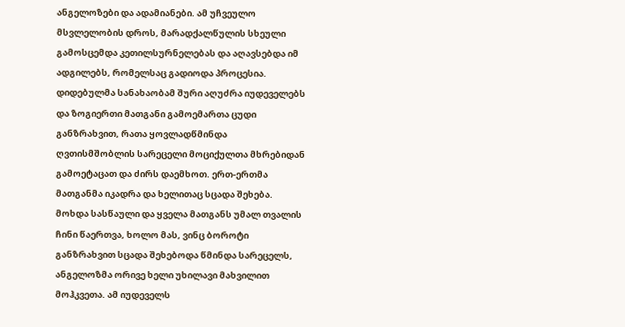ანგელოზები და ადამიანები. ამ უჩვეულო მსვლელობის დროს, მარადქალწულის სხეული გამოსცემდა კეთილსურნელებას და აღავსებდა იმ ადგილებს, რომელსაც გადიოდა პროცესია. დიდებულმა სანახაობამ შური აღუძრა იუდეველებს და ზოგიერთი მათგანი გამოემართა ცუდი განზრახვით, რათა ყოვლადწმინდა ღვთისმშობლის სარეცელი მოციქულთა მხრებიდან გამოეტაცათ და ძირს დაემხოთ. ერთ-ერთმა მათგანმა იკადრა და ხელითაც სცადა შეხება. მოხდა სასწაული და ყველა მათგანს უმალ თვალის ჩინი წაერთვა, ხოლო მას, ვინც ბოროტი განზრახვით სცადა შეხებოდა წმინდა სარეცელს, ანგელოზმა ორივე ხელი უხილავი მახვილით მოჰკვეთა. ამ იუდეველს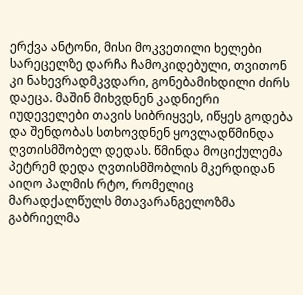ერქვა ანტონი, მისი მოკვეთილი ხელები სარეცელზე დარჩა ჩამოკიდებული, თვითონ კი ნახევრადმკვდარი, გონებამიხდილი ძირს დაეცა. მაშინ მიხვდნენ კადნიერი იუდეველები თავის სიბრიყვეს, იწყეს გოდება და შენდობას სთხოვდნენ ყოვლადწმინდა ღვთისმშობელ დედას. წმინდა მოციქულემა პეტრემ დედა ღვთისმშობლის მკერდიდან აიღო პალმის რტო, რომელიც მარადქალწულს მთავარანგელოზმა გაბრიელმა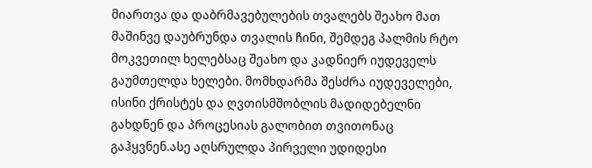მიართვა და დაბრმავებულების თვალებს შეახო მათ მაშინვე დაუბრუნდა თვალის ჩინი, შემდეგ პალმის რტო მოკვეთილ ხელებსაც შეახო და კადნიერ იუდეველს გაუმთელდა ხელები. მომხდარმა შესძრა იუდეველები, ისინი ქრისტეს და ღვთისმშობლის მადიდებელნი გახდნენ და პროცესიას გალობით თვითონაც გაჰყვნენ.ასე აღსრულდა პირველი უდიდესი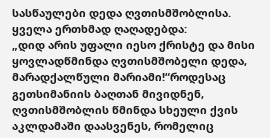სასწაულები დედა ღვთისმშობლისა. ყველა ერთხმად ღაღადებდა:
„დიდ არის უფალი იესო ქრისტე და მისი ყოვლადწმინდა ღვთისმშობელი დედა, მარადქალწული მარიამი!“როდესაც გეთსიმანიის ბაღთან მივიდნენ, ღვთისმშობლის წმინდა სხეული ქვის აკლდამაში დაასვენეს, რომელიც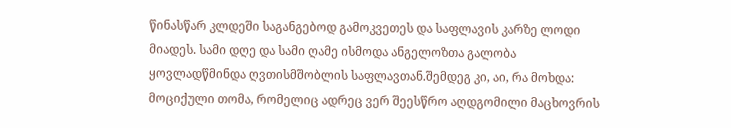წინასწარ კლდეში საგანგებოდ გამოკვეთეს და საფლავის კარზე ლოდი მიადეს. სამი დღე და სამი ღამე ისმოდა ანგელოზთა გალობა ყოვლადწმინდა ღვთისმშობლის საფლავთან.შემდეგ კი, აი, რა მოხდა: მოციქული თომა, რომელიც ადრეც ვერ შეესწრო აღდგომილი მაცხოვრის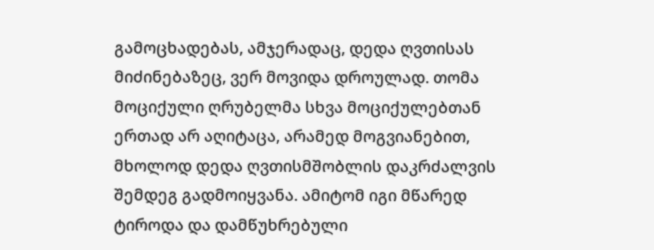გამოცხადებას, ამჯერადაც, დედა ღვთისას მიძინებაზეც, ვერ მოვიდა დროულად. თომა მოციქული ღრუბელმა სხვა მოციქულებთან ერთად არ აღიტაცა, არამედ მოგვიანებით, მხოლოდ დედა ღვთისმშობლის დაკრძალვის შემდეგ გადმოიყვანა. ამიტომ იგი მწარედ ტიროდა და დამწუხრებული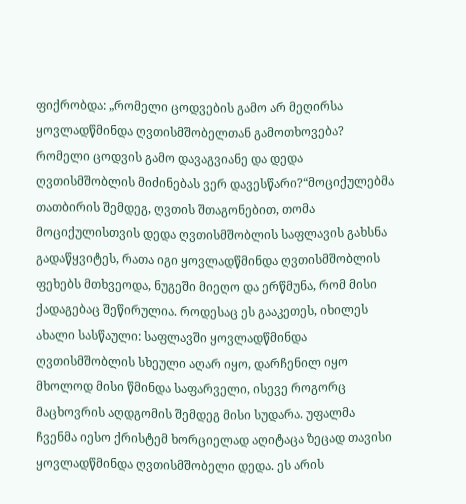ფიქრობდა: „რომელი ცოდვების გამო არ მეღირსა ყოვლადწმინდა ღვთისმშობელთან გამოთხოვება? რომელი ცოდვის გამო დავაგვიანე და დედა ღვთისმშობლის მიძინებას ვერ დავესწარი?“მოციქულებმა თათბირის შემდეგ, ღვთის შთაგონებით, თომა მოციქულისთვის დედა ღვთისმშობლის საფლავის გახსნა გადაწყვიტეს, რათა იგი ყოვლადწმინდა ღვთისმშობლის ფეხებს მთხვეოდა, ნუგეში მიეღო და ერწმუნა, რომ მისი ქადაგებაც შეწირულია. როდესაც ეს გააკეთეს, იხილეს ახალი სასწაული: საფლავში ყოვლადწმინდა ღვთისმშობლის სხეული აღარ იყო, დარჩენილ იყო მხოლოდ მისი წმინდა საფარველი, ისევე როგორც მაცხოვრის აღდგომის შემდეგ მისი სუდარა. უფალმა ჩვენმა იესო ქრისტემ ხორციელად აღიტაცა ზეცად თავისი ყოვლადწმინდა ღვთისმშობელი დედა. ეს არის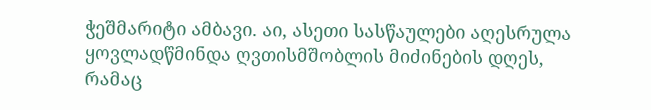ჭეშმარიტი ამბავი. აი, ასეთი სასწაულები აღესრულა ყოვლადწმინდა ღვთისმშობლის მიძინების დღეს, რამაც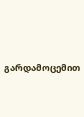გარდამოცემით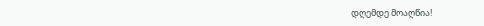დღემდე მოაღწია!